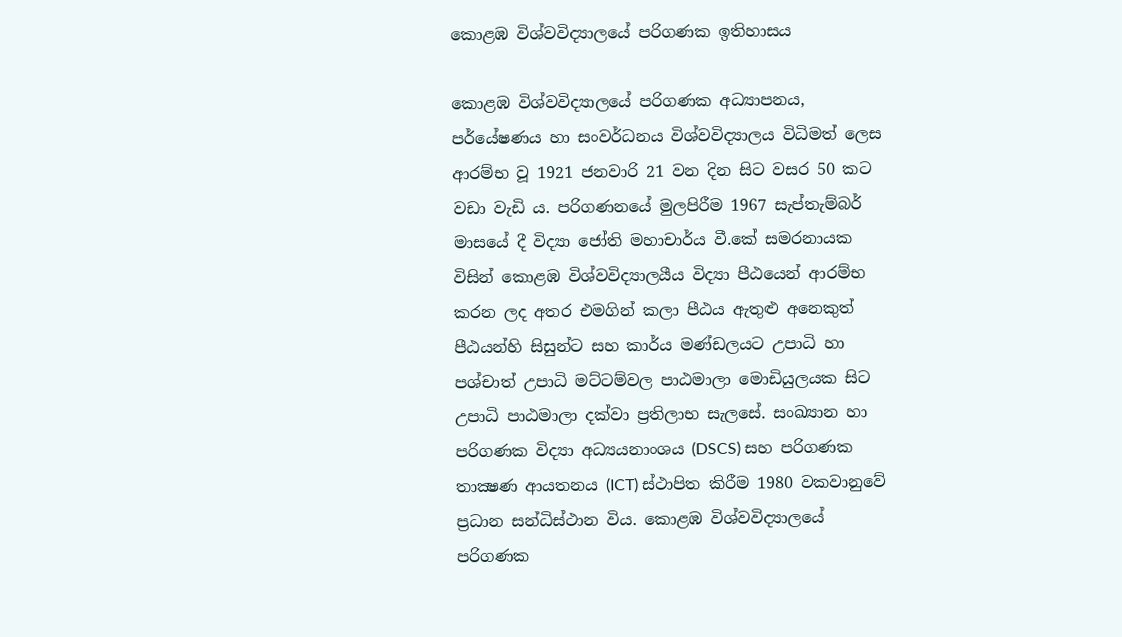කොළඹ විශ්වවිද්‍යාලයේ පරිගණක ඉතිහාසය

කොළඹ විශ්වවිද්‍යාලයේ පරිගණක අධ්‍යාපනය, පර්යේෂණය හා සංවර්ධනය විශ්වවිද්‍යාලය විධිමත් ලෙස ආරම්භ වූ 1921 ජනවාරි 21 වන දින සිට වසර 50 කට වඩා වැඩි ය. පරිගණනයේ මුලපිරීම 1967 සැප්තැම්බර් මාසයේ දී විද්‍යා ජෝති මහාචාර්ය වී.කේ සමරනායක විසින් කොළඹ විශ්වවිද්‍යාලයීය විද්‍යා පීඨයෙන් ආරම්භ කරන ලද අතර එමගින් කලා පීඨය ඇතුළු අනෙකුත් පීඨයන්හි සිසුන්ට සහ කාර්ය මණ්ඩලයට උපාධි හා පශ්චාත් උපාධි මට්ටම්වල පාඨමාලා මොඩියුලයක සිට උපාධි පාඨමාලා දක්වා ප්‍රතිලාභ සැලසේ. සංඛ්‍යාන හා පරිගණක විද්‍යා අධ්‍යයනාංශය (DSCS) සහ පරිගණක තාක්‍ෂණ ආයතනය (ICT) ස්ථාපිත කිරීම 1980 වකවානුවේ ප්‍රධාන සන්ධිස්ථාන විය. කොළඹ විශ්වවිද්‍යාලයේ පරිගණක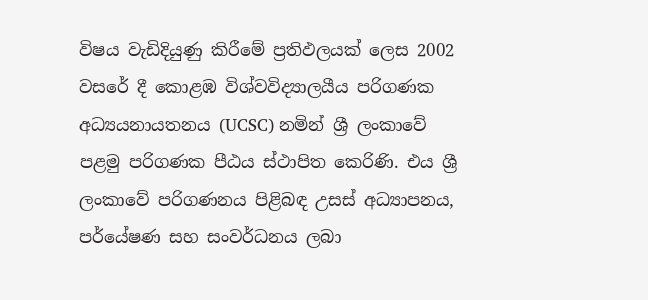විෂය වැඩිදියුණු කිරීමේ ප්‍රතිඵලයක් ලෙස 2002 වසරේ දී කොළඹ විශ්වවිද්‍යාලයීය පරිගණක අධ්‍යයනායතනය (UCSC) නමින් ශ්‍රී ලංකාවේ පළමු පරිගණක පීඨ‍ය ස්ථාපිත කෙරිණි. එය ශ්‍රී ලංකාවේ පරිගණනය පිළිබඳ උසස් අධ්‍යාපනය, පර්යේෂණ සහ සංවර්ධනය ලබා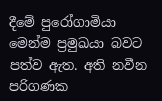දීමේ පුරෝගාමියා මෙන්ම ප්‍රමුඛයා බවට පත්ව ඇත. අති නවීන පරිගණක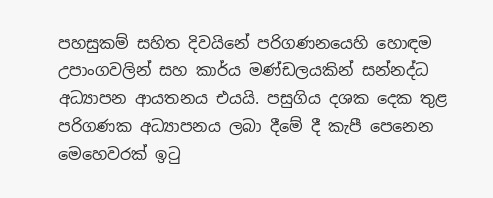පහසුකම් සහිත දිවයිනේ පරිගණනයෙහි හොඳම උපාංගවලින් සහ කාර්ය මණ්ඩලයකින් සන්නද්ධ අධ්‍යාපන ආයතනය එයයි. පසුගිය දශක දෙක තුළ පරිගණක අධ්‍යාපනය ලබා දීමේ දී කැපී පෙනෙන මෙහෙවරක් ඉටු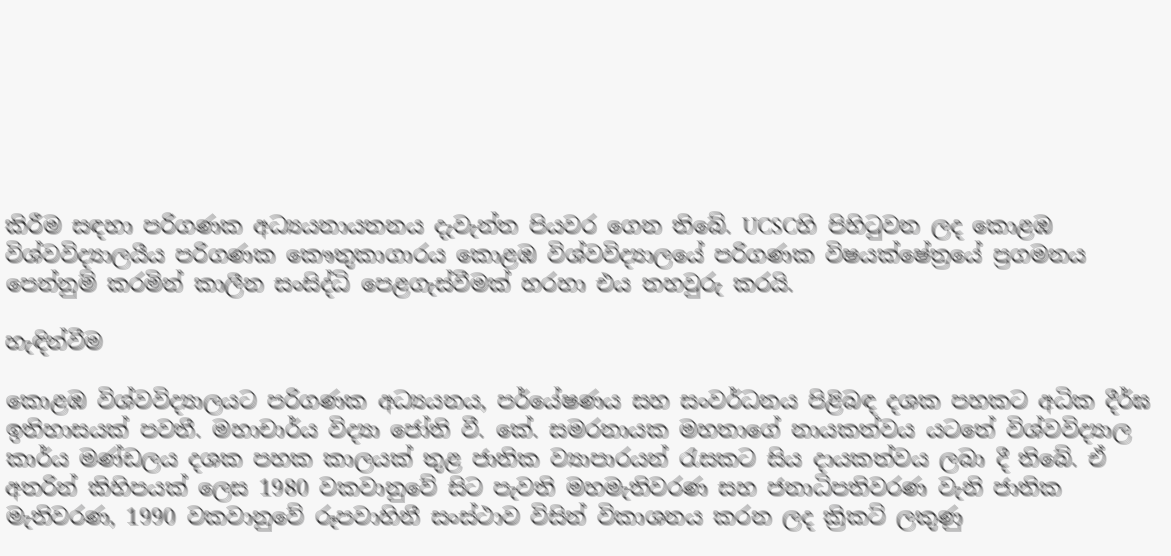කිරීම සඳහා පරිගණක අධ්‍යයනායතනය දැවැන්ත පියවර ගෙන තිබේ. UCSCහි පිහිටුවන ලද කොළඹ විශ්වවිද්‍යාලයීය පරිගණක කෞතුකාගාරය කොළඹ විශ්වවිද්‍යාලයේ පරිගණක විෂයක්ෂේත්‍රයේ ප්‍රගමනය පෙන්නුම් කරමින් කාලීන සංසිද්ධි පෙළගැස්වීමක් හරහා එය තහවුරු කරයි.

හැඳින්වීම

කොළඹ විශ්වවිද්‍යාලයට පරිගණක අධ්‍යයනය, පර්යේෂණය සහ සංවර්ධනය පිළිබඳ දශක පහකට අධික දීර්ඝ ඉතිහාසයක් පවතී. මහාචාර්ය විද්‍යා ජෝති වී. කේ. සමරනායක මහතාගේ නායකත්වය යටතේ විශ්වවිද්‍යාල කාර්ය මණ්ඩලය දශක පහක කාලයක් තුළ ජාතික ව්‍යාපාරයන් රැසකට සිය දායකත්වය ලබා දී තිබේ. ඒ අතරින් කිහිපයක් ලෙස 1980 වකවානුවේ සිට පැවති මහමැතිවරණ සහ ජනාධිපතිවරණ වැනි ජාතික මැතිවරණ, 1990 වකවානුවේ රූපවාහිනී සංස්ථාව විසින් විකාශනය කරන ලද ක්‍රිකට් ලකුණු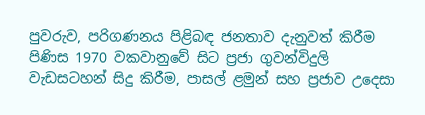පුවරුව, පරිගණනය පිළිබඳ ජනතාව දැනුවත් කිරීම පිණිස 1970 වකවානුවේ සිට ප්‍රජා ගුවන්විදුලි වැඩසටහන් සිදු කිරීම, පාසල් ළමුන් සහ ප්‍රජාව උදෙසා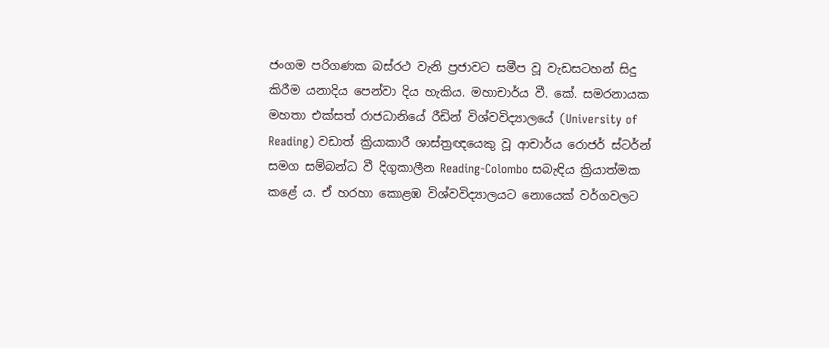ජංගම පරිගණක බස්රථ වැනි ප්‍රජාවට සමීප වූ වැඩසටහන් සිදු කිරීම යනාදිය පෙන්වා දිය හැකිය. මහාචාර්ය වී. කේ. සමරනායක මහතා එක්සත් රාජධානියේ රීඩින් විශ්වවිද්‍යාලයේ (University of Reading) වඩාත් ක්‍රියාකාරී ශාස්ත්‍රඥයෙකු වූ ආචාර්ය රොජර් ස්ටර්න් සමග සම්බන්ධ වී දිගුකාලීන Reading-Colombo සබැඳිය ක්‍රියාත්මක කළේ ය. ඒ හරහා කොළඹ විශ්වවිද්‍යාලයට නොයෙක් වර්ගවලට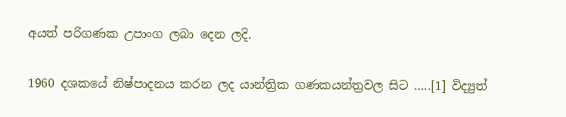අයත් පරිගණක උපාංග ලබා දෙන ලදි.

1960 දශකයේ නිෂ්පාදනය කරන ලද යාන්ත්‍රික ගණකයන්ත්‍රවල සිට …..[1] විද්‍යුත්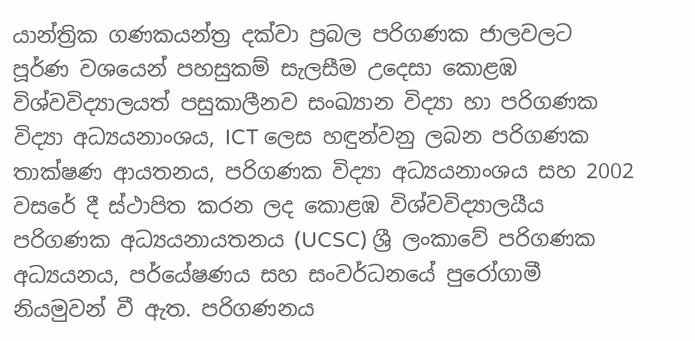යාන්ත්‍රික ගණකයන්ත්‍ර දක්වා ප්‍රබල පරිගණක ජාලවලට පූර්ණ වශයෙන් පහසුකම් සැලසීම උදෙසා කොළඹ විශ්වවිද්‍යාලයත් පසුකාලීනව සංඛ්‍යාන විද්‍යා හා පරිගණක විද්‍යා අධ්‍යයනාංශය, ICT ලෙස හඳුන්වනු ලබන පරිගණක තාක්ෂණ ආයතනය, පරිගණක විද්‍යා අධ්‍යයනාංශය සහ 2002 වසරේ දී ස්ථාපිත කරන ලද කොළඹ විශ්වවිද්‍යාලයීය පරිගණක අධ්‍යයනායතනය (UCSC) ශ්‍රී ලංකාවේ පරිගණක අධ්‍යයනය, පර්යේෂණය සහ සංවර්ධනයේ පුරෝගාමී නියමුවන් වී ඇත. පරිගණනය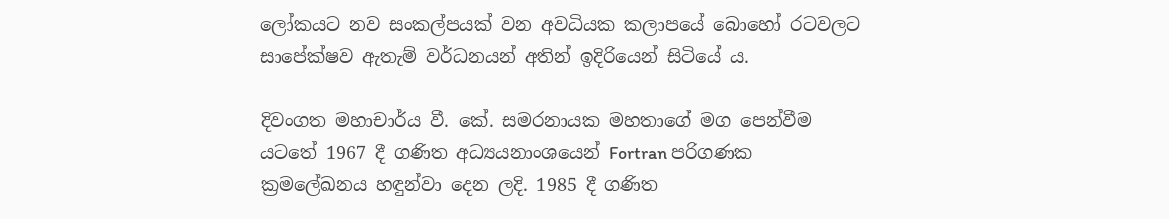ලෝකයට නව සංකල්පයක් වන අවධියක කලාපයේ බොහෝ රටවලට සාපේක්ෂව ඇතැම් වර්ධනයන් අතින් ඉදිරියෙන් සිටියේ ය.

දිවංගත මහාචාර්ය වී. කේ. සමරනායක මහතාගේ මග පෙන්වීම යටතේ 1967 දී ගණිත අධ්‍යයනාංශයෙන් Fortran පරිගණක ක්‍රමලේඛනය හඳුන්වා දෙන ලදි. 1985 දී ගණිත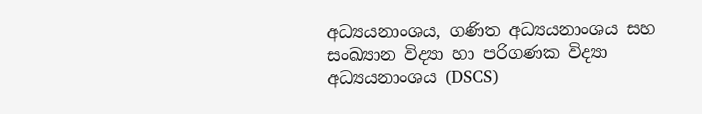අධ්‍යයනාංශය, ගණිත අධ්‍යයනාංශය සහ සංඛ්‍යාන විද්‍යා හා පරිගණක විද්‍යා අධ්‍යයනාංශය (DSCS)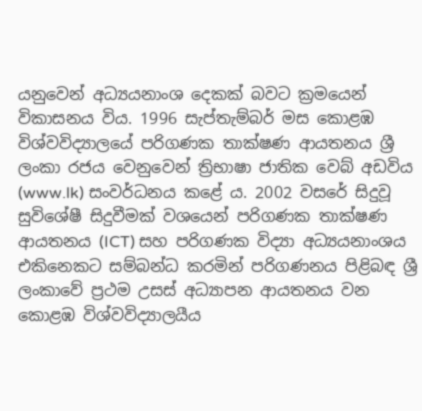යනුවෙන් අධ්‍යයනාංශ දෙකක් බවට ක්‍රමයෙන් විකාසනය විය. 1996 සැප්තැම්බර් මස කොළඹ විශ්වවිද්‍යාලයේ පරිගණක තාක්ෂණ ආයතනය ශ්‍රී ලංකා රජය වෙනුවෙන් ත්‍රිභාෂා ජාතික වෙබ් අඩවිය (www.lk) සංවර්ධනය කළේ ය. 2002 වසරේ සිදුවූ සුවිශේෂී සිදුවීමක් වශයෙන් පරිගණක තාක්ෂණ ආයතනය (ICT) සහ පරිගණක විද්‍යා අධ්‍යයනාංශය එකිනෙකට සම්බන්ධ කරමින් පරිගණනය පිළිබඳ ශ්‍රී ලංකාවේ ප්‍රථම උසස් අධ්‍යාපන ආයතනය වන කොළඹ විශ්වවිද්‍යාලයීය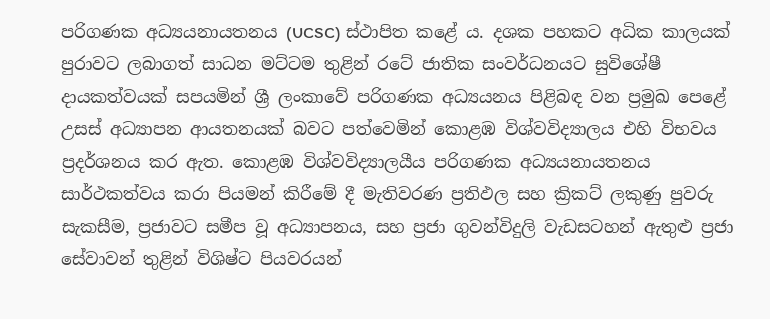පරිගණක අධ්‍යයනායතනය (UCSC) ස්ථාපිත කළේ ය. දශක පහකට අධික කාලයක් පුරාවට ලබාගත් සාධන මට්ටම තුළින් රටේ ජාතික සංවර්ධනයට සුවිශේෂී දායකත්වයක් සපයමින් ශ්‍රී ලංකාවේ පරිගණක අධ්‍යයනය පිළිබඳ වන ප්‍රමුඛ පෙළේ උසස් අධ්‍යාපන ආයතනයක් බවට පත්වෙමින් කොළඹ විශ්වවිද්‍යාලය එහි විභවය ප්‍රදර්ශනය කර ඇත. කොළඹ විශ්වවිද්‍යාලයීය පරිගණක අධ්‍යයනායතනය සාර්ථකත්වය කරා පියමන් කිරීමේ දී මැතිවරණ ප්‍රතිඵල සහ ක්‍රිකට් ලකුණු පුවරු සැකසීම, ප්‍රජාවට සමීප වූ අධ්‍යාපනය, සහ ප්‍රජා ගුවන්විදුලි වැඩසටහන් ඇතුළු ප්‍රජා සේවාවන් තුළින් විශිෂ්ට පියවරයන්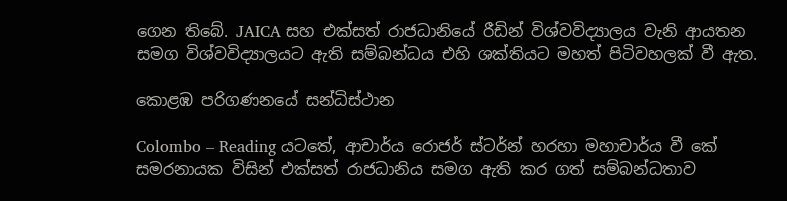ගෙන තිබේ. JAICA සහ එක්සත් රාජධානියේ රීඩින් විශ්වවිද්‍යාලය වැනි ආයතන සමග විශ්වවිද්‍යාලයට ඇති සම්බන්ධය එහි ශක්තියට මහත් පිටිවහලක් වී ඇත.

කොළඹ පරිගණනයේ සන්ධිස්ථාන

Colombo – Reading යටතේ, ආචාර්ය රොජර් ස්ටර්න් හරහා මහාචාර්ය වී කේ සමරනායක විසින් එක්සත් රාජධානිය සමග ඇති කර ගත් සම්බන්ධතාව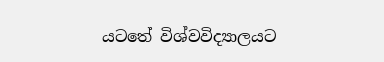යටතේ විශ්වවිද්‍යාලයට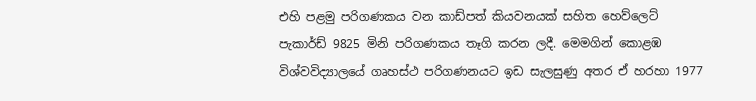එහි පළමු පරිගණකය වන කාඩ්පත් කියවනයක් සහිත හෙව්ලෙට් පැකාර්ඩ් 9825 මිනි පරිගණකය තෑගි කරන ලදී. මෙමගින් කොළඹ විශ්වවිද්‍යාලයේ ගෘහස්ථ පරිගණනයට ඉඩ සැලසුණු අතර ඒ හරහා 1977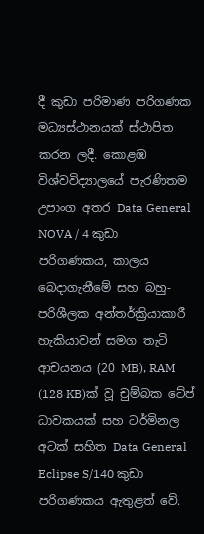දී කුඩා පරිමාණ පරිගණක මධ්‍යස්ථානයක් ස්ථාපිත කරන ලදී. කොළඹ විශ්වවිද්‍යාලයේ පැරණිතම උපාංග අතර Data General NOVA / 4 කුඩා පරිගණකය, කාලය බෙදාගැනීමේ සහ බහු-පරිශීලක අන්තර්ක්‍රියාකාරී හැකියාවන් සමග තැටි ආචයනය (20 MB), RAM (128 KB)ක් වූ චුම්බක ටේප් ධාවකයක් සහ ටර්මිනල අටක් සහිත Data General Eclipse S/140 කුඩා පරිගණකය ඇතුළත් වේ.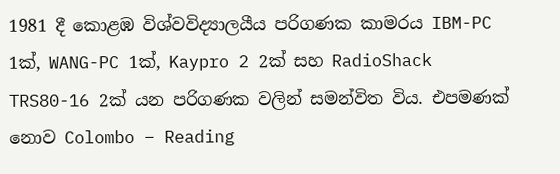1981 දී කොළඹ විශ්වවිද්‍යාලයීය පරිගණක කාමරය IBM-PC 1ක්, WANG-PC 1ක්, Kaypro 2 2ක් සහ RadioShack TRS80-16 2ක් යන පරිගණක වලින් සමන්විත විය. එපමණක් නොව Colombo – Reading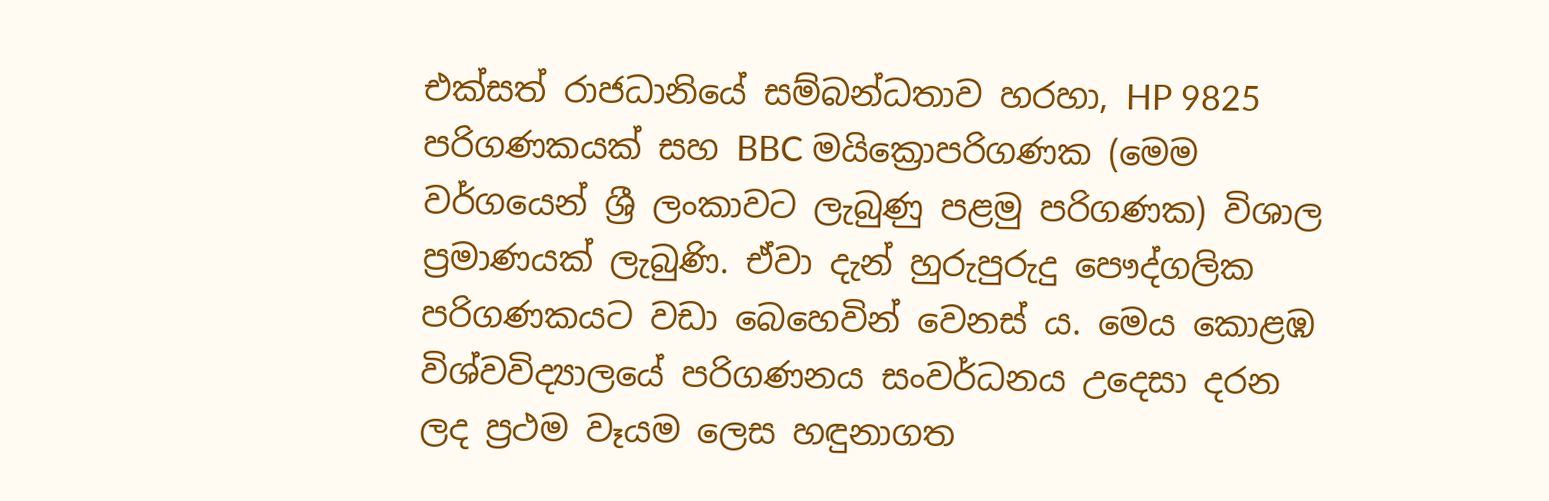එක්සත් රාජධානියේ සම්බන්ධතාව හරහා, HP 9825 පරිගණකයක් සහ BBC මයික්‍රොපරිගණක (මෙම වර්ගයෙන් ශ්‍රී ලංකාවට ලැබුණු පළමු පරිගණක) විශාල ප්‍රමාණයක් ලැබුණි. ඒවා දැන් හුරුපුරුදු පෞද්ගලික පරිගණකයට වඩා බෙහෙවින් වෙනස් ය. මෙය කොළඹ විශ්වවිද්‍යාලයේ පරිගණනය සංවර්ධනය උදෙසා දරන ලද ප්‍රථම වෑයම ලෙස හඳුනාගත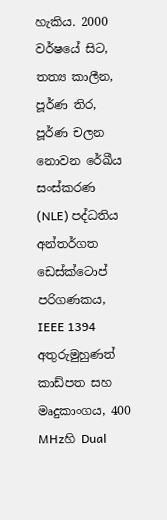හැකිය. 2000 වර්ෂයේ සිට, තත්‍ය කාලීන, පූර්ණ තිර, පූර්ණ චලන නොවන රේඛීය සංස්කරණ (NLE) පද්ධතිය අන්තර්ගත ඩෙස්ක්ටොප් පරිගණකය, IEEE 1394 අතුරුමුහුණත් කාඩ්පත සහ මෘදුකාංගය, 400 MHzහි Dual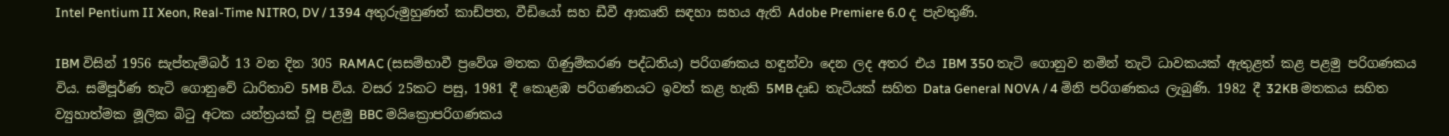Intel Pentium II Xeon, Real-Time NITRO, DV / 1394 අතුරුමුහුණත් කාඩ්පත, වීඩියෝ සහ ඩීවී ආකෘති සඳහා සහය ඇති Adobe Premiere 6.0 ද පැවතුණි.

IBM විසින් 1956 සැප්තැම්බර් 13 වන දින 305 RAMAC (සසම්භාවී ප්‍රවේශ මතක ගිණුම්කරණ පද්ධතිය) පරිගණකය හඳුන්වා දෙන ලද අතර එය IBM 350 තැටි ගොනුව නමින් තැටි ධාවකයක් ඇතුළත් කළ පළමු පරිගණකය විය. සම්පූර්ණ තැටි ගොනුවේ ධාරිතාව 5MB විය. වසර 25කට පසු, 1981 දී කොළඹ පරිගණනයට ඉවත් කළ හැකි 5MB දෘඩ තැටියක් සහිත Data General NOVA / 4 මිනි පරිගණකය ලැබුණි. 1982 දී 32KB මතකය සහිත ව්‍යුහාත්මක මූලික බිටු අටක යන්ත්‍රයක් වූ පළමු BBC මයික්‍රොපරිගණකය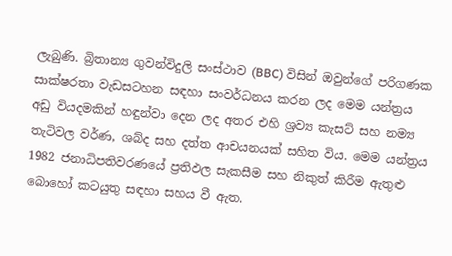ලැබුණි. බ්‍රිතාන්‍ය ගුවන්විදුලි සංස්ථාව (BBC) විසින් ඔවුන්ගේ පරිගණක සාක්ෂරතා වැඩසටහන සඳහා සංවර්ධනය කරන ලද මෙම යන්ත්‍රය අඩු වියදමකින් හඳුන්වා දෙන ලද අතර එහි ශ්‍රව්‍ය කැසට් සහ නම්‍ය තැටිවල වර්ණ, ශබ්ද සහ දත්ත ආචයනයක් සහිත විය. මෙම යන්ත්‍රය 1982 ජනාධිපතිවරණයේ ප්‍රතිඵල සැකසීම සහ නිකුත් කිරීම ඇතුළු බොහෝ කටයුතු සඳහා සහය වී ඇත.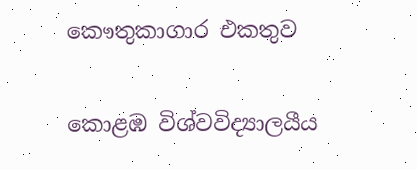කෞතුකාගාර එකතුව

කොළඹ විශ්වවිද්‍යාලයීය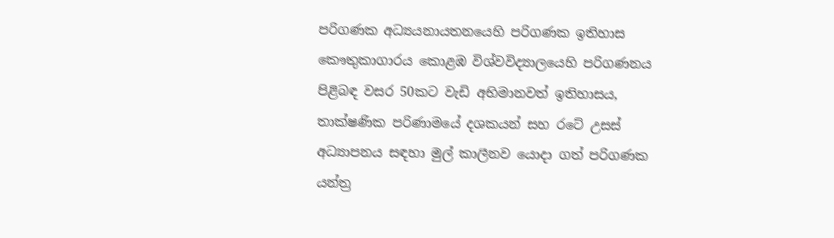පරිගණක අධ්‍යයනායතනයෙහි පරිගණක ඉතිහාස කෞතුකාගාරය කොළඹ විශ්වවිද්‍යාලයෙහි පරිගණනය පිළිබඳ වසර 50කට වැඩි අභිමානවත් ඉතිහාසය, තාක්ෂණික පරිණාමයේ දශකයන් සහ රටේ උසස් අධ්‍යාපනය සඳහා මුල් කාලීනව යොදා ගත් පරිගණක යන්ත්‍ර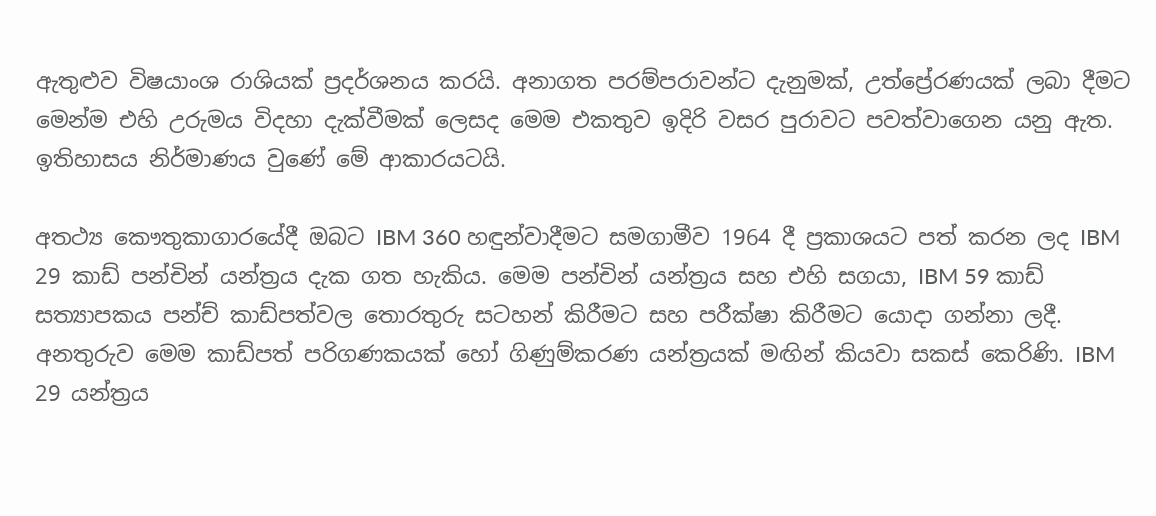ඇතුළුව විෂයාංශ රාශියක් ප්‍රදර්ශනය කරයි. අනාගත පරම්පරාවන්ට දැනුමක්, උත්ප්‍රේරණයක් ලබා දීමට මෙන්ම එහි උරුමය විදහා දැක්වීමක් ලෙසද මෙම එකතුව ඉදිරි වසර පුරාවට පවත්වාගෙන යනු ඇත. ඉතිහාසය නිර්මාණය වුණේ මේ ආකාරයටයි.

අතථ්‍ය කෞතුකාගාරයේදී ඔබට IBM 360 හඳුන්වාදීමට සමගාමීව 1964 දී ප්‍රකාශයට පත් කරන ලද IBM 29 කාඩ් පන්චින් යන්ත්‍රය දැක ගත හැකිය. මෙම පන්චින් යන්ත්‍රය සහ එහි සගයා, IBM 59 කාඩ් සත්‍යාපකය පන්ච් කාඩ්පත්වල තොරතුරු සටහන් කිරීමට සහ පරීක්ෂා කිරීමට යොදා ගන්නා ලදී. අනතුරුව මෙම කාඩ්පත් පරිගණකයක් හෝ ගිණුම්කරණ යන්ත්‍රයක් මඟින් කියවා සකස් කෙරිණි. IBM 29 යන්ත්‍රය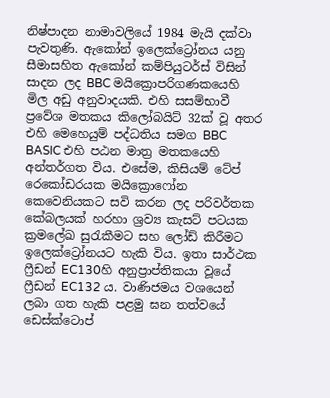නිෂ්පාදන නාමාවලියේ 1984 මැයි දක්වා පැවතුණි. ඇකෝන් ඉලෙක්ට්‍රෝනය යනු සීමාසහිත ඇකෝන් කම්පියුටර්ස් විසින් සාදන ලද BBC මයික්‍රොපරිගණකයෙහි මිල අඩු අනුවාදයකි. එහි සසම්භාවී ප්‍රවේශ මතකය කිලෝබයිට් 32ක් වූ අතර එහි මෙහෙයුම් පද්ධතිය සමග BBC BASIC එහි පඨන මාත්‍ර මතකයෙහි අන්තර්ගත විය. එසේම, කිසියම් ටේප් රෙකෝඩරයක මයික්‍රොෆෝන කෙවෙනියකට සවි කරන ලද පරිවර්තක කේබලයක් හරහා ශ්‍රව්‍ය කැසට් පටයක ක්‍රමලේඛ සුරැකීමට සහ ලෝඩ් කිරීමට ඉලෙක්ට්‍රෝනයට හැකි විය. ඉතා සාර්ථක ෆ්‍රීඩන් EC130හි අනුප්‍රාප්තිකයා වූයේ ෆ්‍රීඩන් EC132 ය. වාණිජමය වශයෙන් ලබා ගත හැකි පළමු ඝන තත්වයේ ඩෙස්ක්ටොප්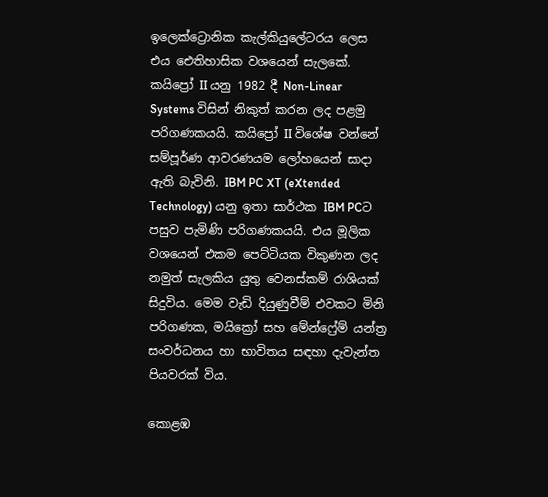ඉලෙක්ට්‍රොනික කැල්කියුලේටරය ලෙස එය ඓතිහාසික වශයෙන් සැලකේ. කයිප්‍රෝ II යනු 1982 දී Non-Linear Systems විසින් නිකුත් කරන ලද පළමු පරිගණකයයි. කයිප්‍රෝ II විශේෂ වන්නේ සම්පූර්ණ ආවරණයම ලෝහයෙන් සාදා ඇති බැවිනි. IBM PC XT (eXtended Technology) යනු ඉතා සාර්ථක IBM PCට පසුව පැමිණි පරිගණකයයි. එය මූලික වශයෙන් එකම පෙට්ටියක විකුණන ලද නමුත් සැලකිය යුතු වෙනස්කම් රාශියක් සිදුවිය. මෙම වැඩි දියුණුවීම් එවකට මිනි පරිගණක, මයික්‍රෝ සහ මේන්ෆ්‍රේම් යන්ත්‍ර සංවර්ධනය හා භාවිතය සඳහා දැවැන්ත පියවරක් විය.

කොළඹ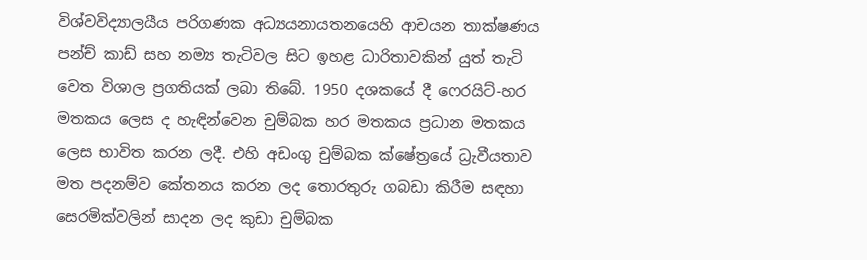විශ්වවිද්‍යාලයීය පරිගණක අධ්‍යයනායතනයෙහි ආචයන තාක්ෂණය පන්ච් කාඩ් සහ නම්‍ය තැටිවල සිට ඉහළ ධාරිතාවකින් යුත් තැටි වෙත විශාල ප්‍රගතියක් ලබා තිබේ. 1950 දශකයේ දී ෆෙරයිට්-හර මතකය ලෙස ද හැඳින්වෙන චුම්බක හර මතකය ප්‍රධාන මතකය ලෙස භාවිත කරන ලදී. එහි අඩංගු චුම්බක ක්ෂේත්‍රයේ ධ්‍රැවීයතාව මත පදනම්ව කේතනය කරන ලද තොරතුරු ගබඩා කිරීම සඳහා සෙරමික්වලින් සාදන ලද කුඩා චුම්බක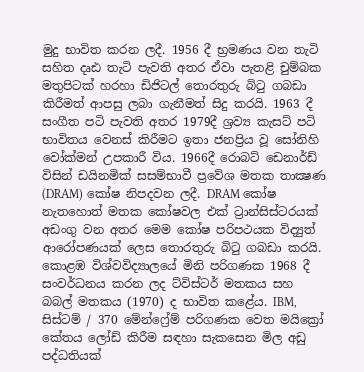මුදු භාවිත කරන ලදී. 1956 දී භ්‍රමණය වන තැටි සහිත දෘඪ තැටි පැවති අතර ඒවා පැතළි චුම්බක මතුපිටක් හරහා ඩිජිටල් තොරතුරු බිටු ගබඩා කිරීමත් ආපසු ලබා ගැනීමත් සිදු කරයි. 1963 දී සංගීත පටි පැවති අතර 1979දී ශ්‍රව්‍ය කැසට් පටි භාවිතය වෙනස් කිරීමට ඉතා ජනප්‍රිය වූ සෝනිහි වෝක්මන් උපකාරී විය. 1966දී රොබට් ඩෙනාර්ඩ් විසින් ඩයිනමික් සසම්භාවී ප්‍රවේශ මතක තාක්‍ෂණ (DRAM) කෝෂ නිපදවන ලදී. DRAM කෝෂ නැතහොත් මතක කෝෂවල එක් ට්‍රාන්සිස්ටරයක් අඩංගු වන අතර මෙම කෝෂ පරිපථයක විද්‍යුත් ආරෝපණයක් ලෙස තොරතුරු බිටු ගබඩා කරයි. කොළඹ විශ්වවිද්‍යාලයේ මිනි පරිගණක 1968 දී සංවර්ධනය කරන ලද ට්විස්ටර් මතකය සහ බබල් මතකය (1970) ද භාවිත කළේය. IBM, සිස්ටම් / 370 මේන්ෆ්‍රේම් පරිගණක වෙත මයික්‍රෝ කේතය ලෝඩ් කිරීම සඳහා සැකසෙන මිල අඩු පද්ධතියක්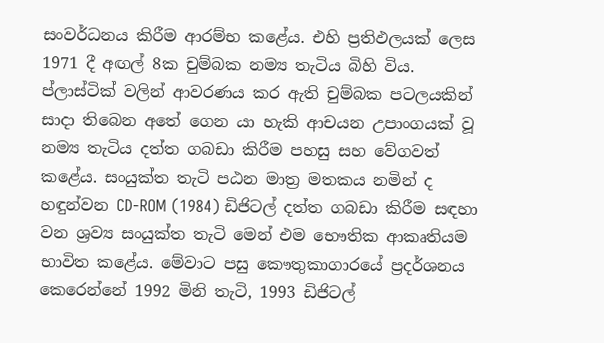සංවර්ධනය කිරීම ආරම්භ කළේය. එහි ප්‍රතිඵලයක් ලෙස 1971 දී අඟල් 8ක චුම්බක නම්‍ය තැටිය බිහි විය. ප්ලාස්ටික් වලින් ආවරණය කර ඇති චුම්බක පටලයකින් සාදා තිබෙන අතේ ගෙන යා හැකි ආචයන උපාංගයක් වූ නම්‍ය තැටිය දත්ත ගබඩා කිරීම පහසු සහ වේගවත් කළේය. සංයුක්ත තැටි පඨන මාත්‍ර මතකය නමින් ද හඳුන්වන CD-ROM (1984) ඩිජිටල් දත්ත ගබඩා කිරීම සඳහා වන ශ්‍රව්‍ය සංයුක්ත තැටි මෙන් එම භෞතික ආකෘතියම භාවිත කළේය. මේවාට පසු කෞතුකාගාරයේ ප්‍රදර්ශනය කෙරෙන්නේ 1992 මිනි තැටි, 1993 ඩිජිටල්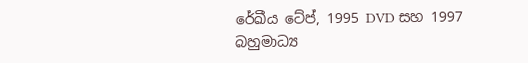රේඛීය ටේප්, 1995 DVD සහ 1997 බහුමාධ්‍ය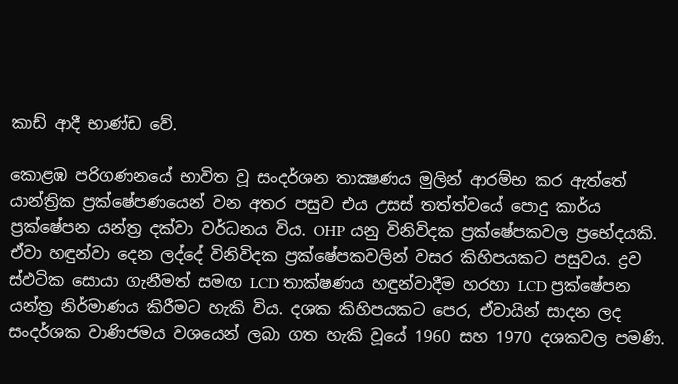කාඩ් ආදී භාණ්ඩ වේ.

කොළඹ පරිගණනයේ භාවිත වූ සංදර්ශන තාක්‍ෂණය මුලින් ආරම්භ කර ඇත්තේ යාන්ත්‍රික ප්‍රක්ෂේපණයෙන් වන අතර පසුව එය උසස් තත්ත්වයේ පොදු කාර්ය ප්‍රක්ෂේපන යන්ත්‍ර දක්වා වර්ධනය විය. OHP යනු විනිවිදක ප්‍රක්ෂේපකවල ප්‍රභේදයකි. ඒවා හඳුන්වා දෙන ලද්දේ විනිවිදක ප්‍රක්ෂේපකවලින් වසර කිහිපයකට පසුවය. ද්‍රව ස්ඵටික සොයා ගැනීමත් සමඟ LCD තාක්ෂණය හඳුන්වාදීම හරහා LCD ප්‍රක්ෂේපන යන්ත්‍ර නිර්මාණය කිරීමට හැකි විය. දශක කිහිපයකට පෙර, ඒවායින් සාදන ලද සංදර්ශක වාණිජමය වශයෙන් ලබා ගත හැකි වූයේ 1960 සහ 1970 දශකවල පමණි.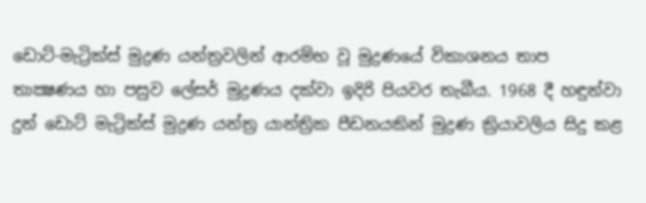ඩොට්-මැට්‍රික්ස් මුද්‍රණ යන්ත්‍රවලින් ආරම්භ වූ මුද්‍රණයේ විකාශනය තාප තාක්‍ෂණය හා පසුව ලේසර් මුද්‍රණය දක්වා ඉදිරි පියවර තැබීය. 1968 දී හඳුන්වා දුන් ඩොට් මැට්‍රික්ස් මුද්‍රණ යන්ත්‍ර යාන්ත්‍රික පීඩනයකින් මුද්‍රණ ක්‍රියාවලිය සිදු කළ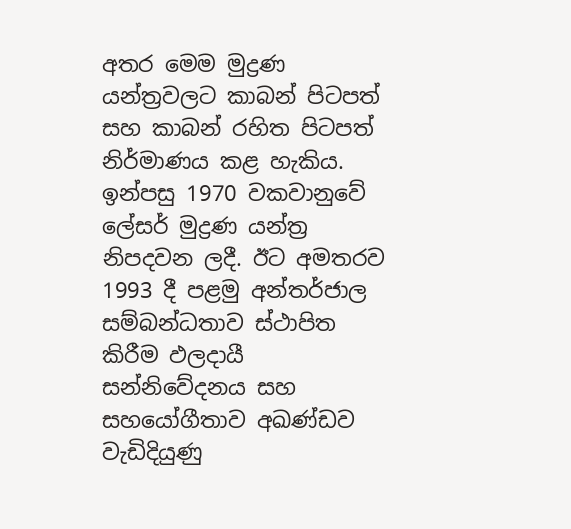අතර මෙම මුද්‍රණ යන්ත්‍රවලට කාබන් පිටපත් සහ කාබන් රහිත පිටපත් නිර්මාණය කළ හැකිය. ඉන්පසු 1970 වකවානුවේ ලේසර් මුද්‍රණ යන්ත්‍ර නිපදවන ලදී. ඊට අමතරව 1993 දී පළමු අන්තර්ජාල සම්බන්ධතාව ස්ථාපිත කිරීම ඵලදායී සන්නිවේදනය සහ සහයෝගීතාව අඛණ්ඩව වැඩිදියුණු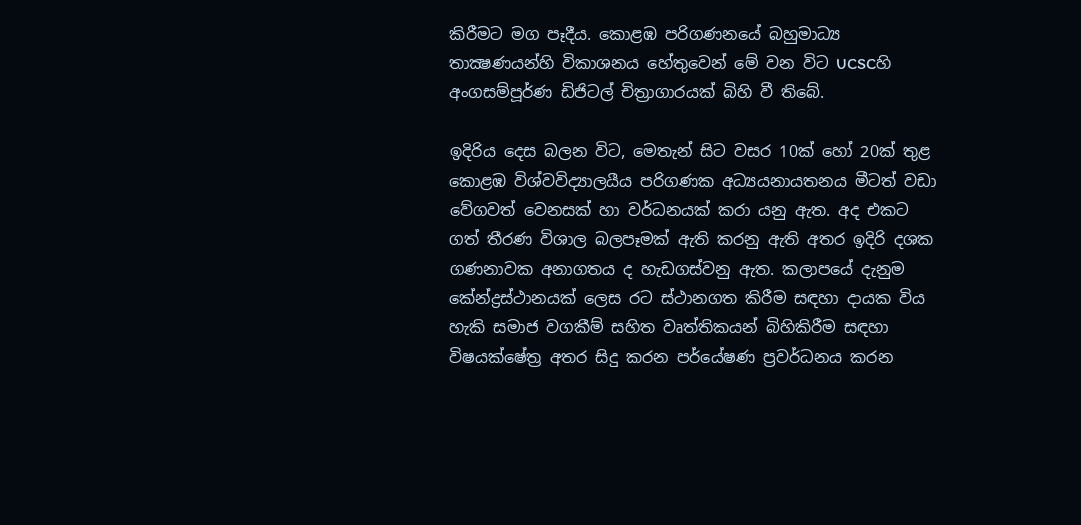කිරීමට මග පෑදීය. කොළඹ පරිගණනයේ බහුමාධ්‍ය තාක්‍ෂණයන්හි විකාශනය හේතුවෙන් මේ වන විට UCSCහි අංගසම්පූර්ණ ඩිජිටල් චිත්‍රාගාරයක් බිහි වී තිබේ.

ඉදිරිය දෙස බලන විට, මෙතැන් සිට වසර 10ක් හෝ 20ක් තුළ කොළඹ විශ්වවිද්‍යාලයීය පරිගණක අධ්‍යයනායතනය මීටත් වඩා වේගවත් වෙනසක් හා වර්ධනයක් කරා යනු ඇත. අද එකට ගත් තීරණ විශාල බලපෑමක් ඇති කරනු ඇති අතර ඉදිරි දශක ගණනාවක අනාගතය ද හැඩගස්වනු ඇත. කලාපයේ දැනුම කේන්ද්‍රස්ථානයක් ලෙස රට ස්ථානගත කිරීම සඳහා දායක විය හැකි සමාජ වගකීම් සහිත වෘත්තිකයන් බිහිකිරීම සඳහා විෂයක්ෂේත්‍ර අතර සිදු කරන පර්යේෂණ ප්‍රවර්ධනය කරන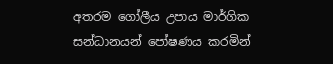අතරම ගෝලීය උපාය මාර්ගික සන්ධානයන් පෝෂණය කරමින්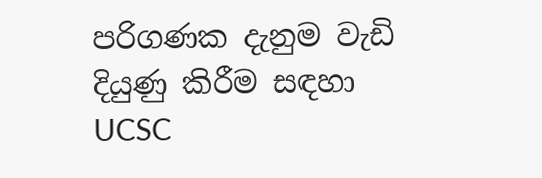පරිගණක දැනුම වැඩි දියුණු කිරීම සඳහා UCSC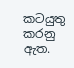කටයුතු කරනු ඇත.